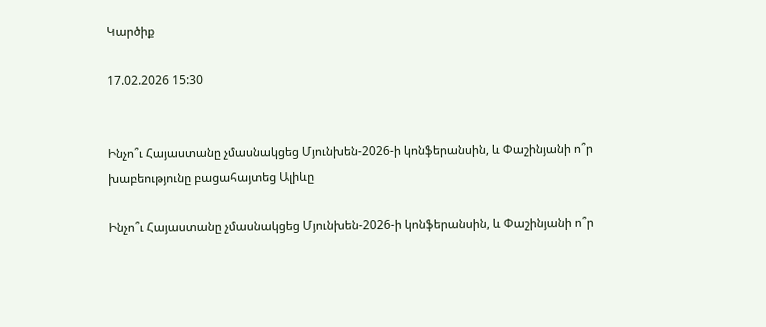Կարծիք

17.02.2026 15:30


Ինչո՞ւ Հայաստանը չմասնակցեց Մյունխեն-2026-ի կոնֆերանսին, և Փաշինյանի ո՞ր խաբեությունը բացահայտեց Ալիևը

Ինչո՞ւ Հայաստանը չմասնակցեց Մյունխեն-2026-ի կոնֆերանսին, և Փաշինյանի ո՞ր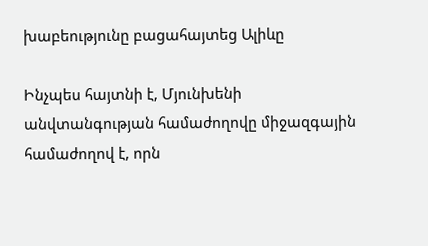խաբեությունը բացահայտեց Ալիևը

Ինչպես հայտնի է, Մյունխենի անվտանգության համաժողովը միջազգային համաժողով է, որն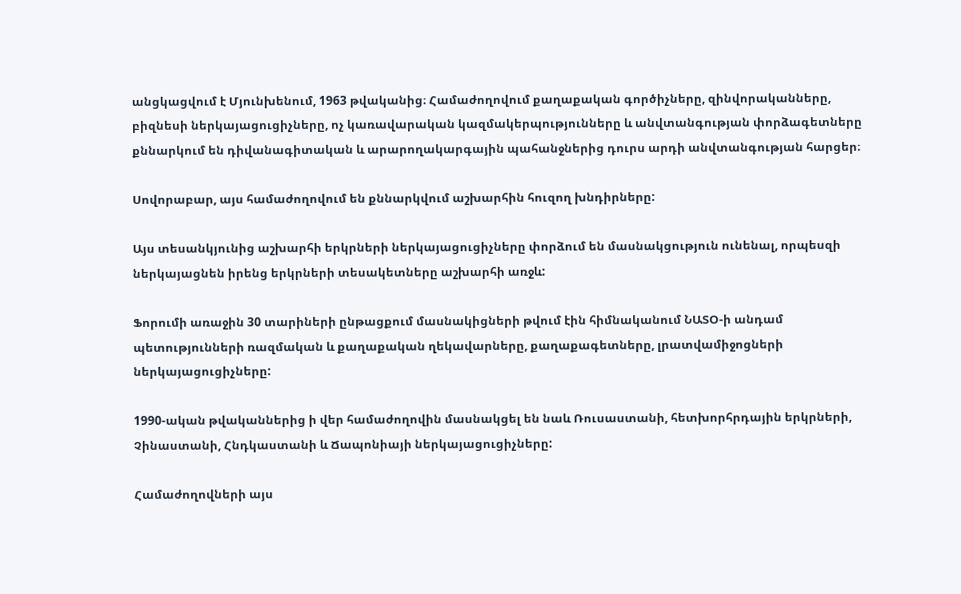անցկացվում է Մյունխենում, 1963 թվականից։ Համաժողովում քաղաքական գործիչները, զինվորականները, բիզնեսի ներկայացուցիչները, ոչ կառավարական կազմակերպությունները և անվտանգության փորձագետները քննարկում են դիվանագիտական և արարողակարգային պահանջներից դուրս արդի անվտանգության հարցեր։

Սովորաբար, այս համաժողովում են քննարկվում աշխարհին հուզող խնդիրները:

Այս տեսանկյունից աշխարհի երկրների ներկայացուցիչները փորձում են մասնակցություն ունենալ, որպեսզի ներկայացնեն իրենց երկրների տեսակետները աշխարհի առջև:

Ֆորումի առաջին 30 տարիների ընթացքում մասնակիցների թվում էին հիմնականում ՆԱՏՕ-ի անդամ պետությունների ռազմական և քաղաքական ղեկավարները, քաղաքագետները, լրատվամիջոցների ներկայացուցիչները:

1990-ական թվականներից ի վեր համաժողովին մասնակցել են նաև Ռուսաստանի, հետխորհրդային երկրների, Չինաստանի, Հնդկաստանի և Ճապոնիայի ներկայացուցիչները:

Համաժողովների այս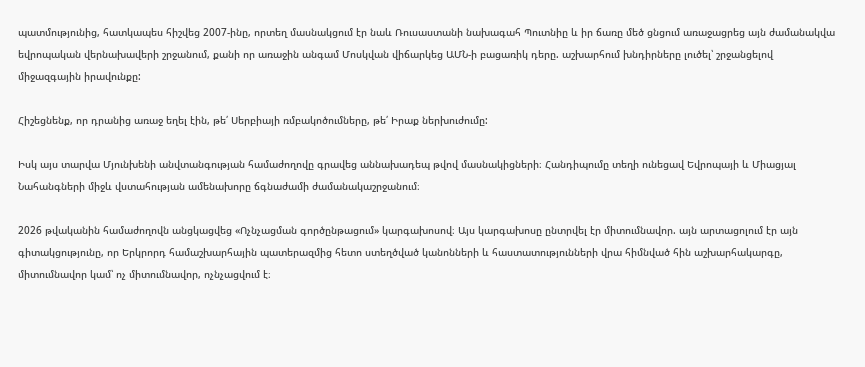պատմությունից, հատկապես հիշվեց 2007-ինը, որտեղ մասնակցում էր նաև Ռուսաստանի նախագահ Պուտնիը և իր ճառը մեծ ցնցում առաջացրեց այն ժամանակվա եվրոպական վերնախավերի շրջանում, քանի որ առաջին անգամ Մոսկվան վիճարկեց ԱՄՆ-ի բացառիկ դերը. աշխարհում խնդիրները լուծել՝ շրջանցելով միջազգային իրավունքը:

Հիշեցնենք, որ դրանից առաջ եղել էին, թե՛ Սերբիայի ռմբակոծումները, թե՛ Իրաք ներխուժումը:

Իսկ այս տարվա Մյունխենի անվտանգության համաժողովը գրավեց աննախադեպ թվով մասնակիցների։ Հանդիպումը տեղի ունեցավ Եվրոպայի և Միացյալ Նահանգների միջև վստահության ամենախորը ճգնաժամի ժամանակաշրջանում։

2026 թվականին համաժողովն անցկացվեց «Ոչնչացման գործընթացում» կարգախոսով։ Այս կարգախոսը ընտրվել էր միտումնավոր. այն արտացոլում էր այն գիտակցությունը, որ Երկրորդ համաշխարհային պատերազմից հետո ստեղծված կանոնների և հաստատությունների վրա հիմնված հին աշխարհակարգը, միտումնավոր կամ՝ ոչ միտումնավոր, ոչնչացվում է։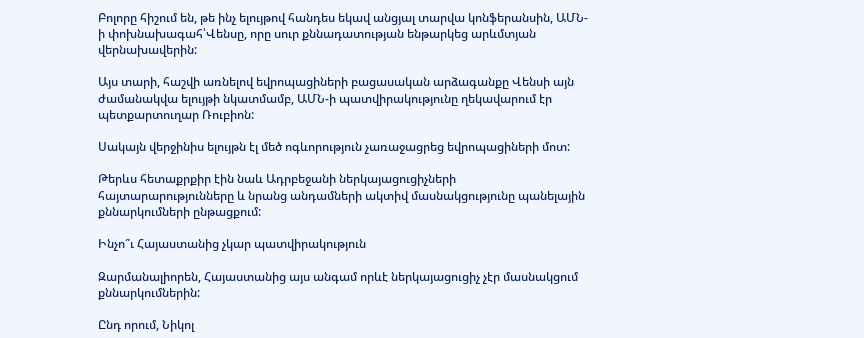Բոլորը հիշում են, թե ինչ ելույթով հանդես եկավ անցյալ տարվա կոնֆերանսին, ԱՄՆ-ի փոխնախագահ՝Վենսը, որը սուր քննադատության ենթարկեց արևմտյան վերնախավերին:

Այս տարի, հաշվի առնելով եվրոպացիների բացասական արձագանքը Վենսի այն ժամանակվա ելույթի նկատմամբ, ԱՄՆ-ի պատվիրակությունը ղեկավարում էր պետքարտուղար Ռուբիոն:

Սակայն վերջինիս ելույթն էլ մեծ ոգևորություն չառաջացրեց եվրոպացիների մոտ:

Թերևս հետաքրքիր էին նաև Ադրբեջանի ներկայացուցիչների հայտարարությունները և նրանց անդամների ակտիվ մասնակցությունը պանելային քննարկումների ընթացքում:

Ինչո՞ւ Հայաստանից չկար պատվիրակություն

Զարմանալիորեն, Հայաստանից այս անգամ որևէ ներկայացուցիչ չէր մասնակցում քննարկումներին:

Ընդ որում, Նիկոլ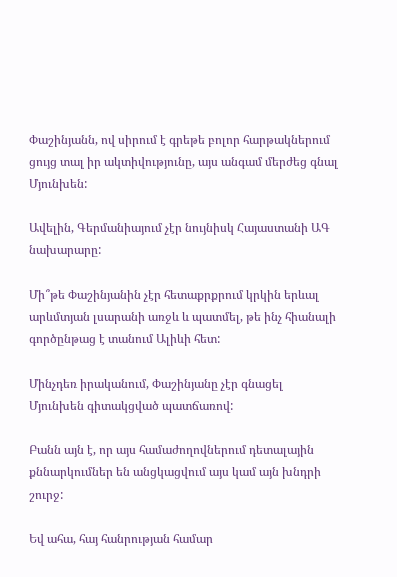Փաշինյանն, ով սիրում է գրեթե բոլոր հարթակներում ցույց տալ իր ակտիվությունը, այս անգամ մերժեց գնալ Մյունխեն:

Ավելին, Գերմանիայում չէր նույնիսկ Հայաստանի ԱԳ նախարարը:

Մի՞թե Փաշինյանին չէր հետաքրքրում կրկին երևալ արևմտյան լսարանի առջև և պատմել, թե ինչ հիանալի գործընթաց է տանում Ալիևի հետ:

Մինչդեռ իրականում, Փաշինյանը չէր գնացել Մյունխեն գիտակցված պատճառով:

Բանն այն է, որ այս համաժողովներում դետալային քննարկումներ են անցկացվում այս կամ այն խնդրի շուրջ:

Եվ ահա, հայ հանրության համար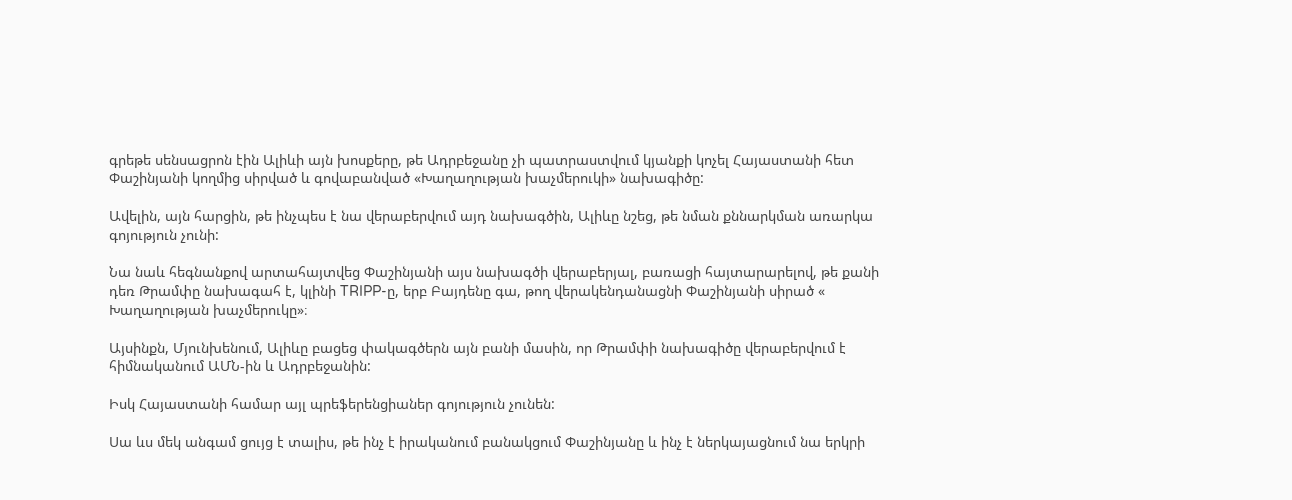գրեթե սենսացրոն էին Ալիևի այն խոսքերը, թե Ադրբեջանը չի պատրաստվում կյանքի կոչել Հայաստանի հետ Փաշինյանի կողմից սիրված և գովաբանված «Խաղաղության խաչմերուկի» նախագիծը:

Ավելին, այն հարցին, թե ինչպես է նա վերաբերվում այդ նախագծին, Ալիևը նշեց, թե նման քննարկման առարկա գոյություն չունի:

Նա նաև հեգնանքով արտահայտվեց Փաշինյանի այս նախագծի վերաբերյալ, բառացի հայտարարելով, թե քանի դեռ Թրամփը նախագահ է, կլինի TRIPP-ը, երբ Բայդենը գա, թող վերակենդանացնի Փաշինյանի սիրած « Խաղաղության խաչմերուկը»։

Այսինքն, Մյունխենում, Ալիևը բացեց փակագծերն այն բանի մասին, որ Թրամփի նախագիծը վերաբերվում է հիմնականում ԱՄՆ-ին և Ադրբեջանին:

Իսկ Հայաստանի համար այլ պրեֆերենցիաներ գոյություն չունեն:

Սա ևս մեկ անգամ ցույց է տալիս, թե ինչ է իրականում բանակցում Փաշինյանը և ինչ է ներկայացնում նա երկրի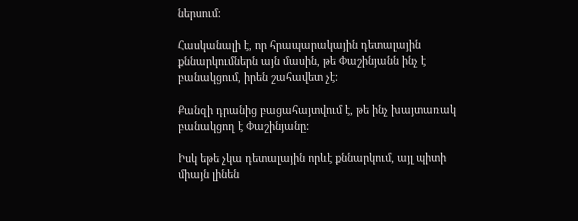ներսում:

Հասկանալի է, որ հրապարակային դետալային քննարկումներն այն մասին, թե Փաշինյանն ինչ է բանակցում, իրեն շահավետ չէ:

Քանզի դրանից բացահայտվում է, թե ինչ խայտառակ բանակցող է Փաշինյանը:

Իսկ եթե չկա դետալային որևէ քննարկում, այլ պիտի միայն լինեն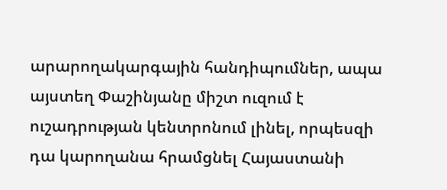արարողակարգային հանդիպումներ, ապա այստեղ Փաշինյանը միշտ ուզում է ուշադրության կենտրոնում լինել, որպեսզի դա կարողանա հրամցնել Հայաստանի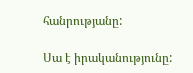հանրությանը:

Սա է իրականությունը: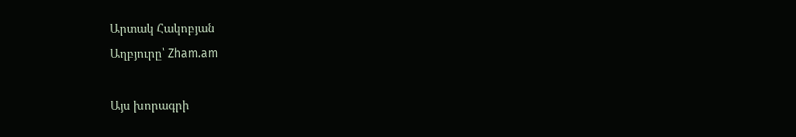Արտակ Հակոբյան
Աղբյուրը՝ Zham.am

Այս խորագրի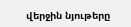վերջին նյութերը